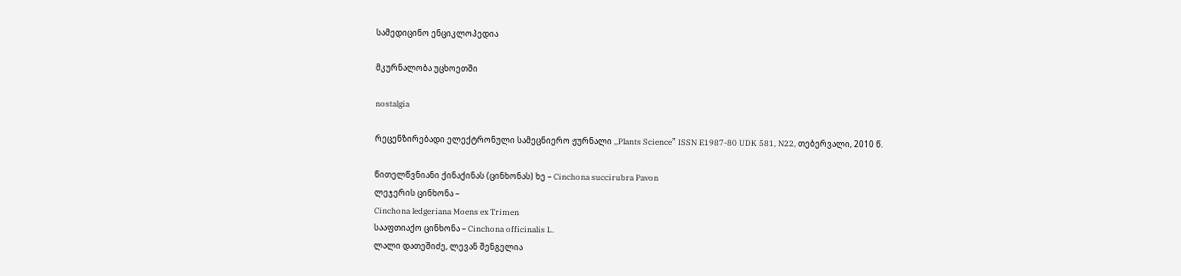სამედიცინო ენციკლოპედია

მკურნალობა უცხოეთში

nostalgia

რეცენზირებადი ელექტრონული სამეცნიერო ჟურნალი ,,Plants Science” ISSN E1987-80 UDK 581, N22, თებერვალი, 2010 წ.

წითელწვნიანი ქინაქინას (ცინხონას) ხე – Cinchona succirubra Pavon
ლეჯერის ცინხონა –
Cinchona ledgeriana Moens ex Trimen
სააფთიაქო ცინხონა – Cinchona officinalis L.
ლალი დათეშიძე, ლევან შენგელია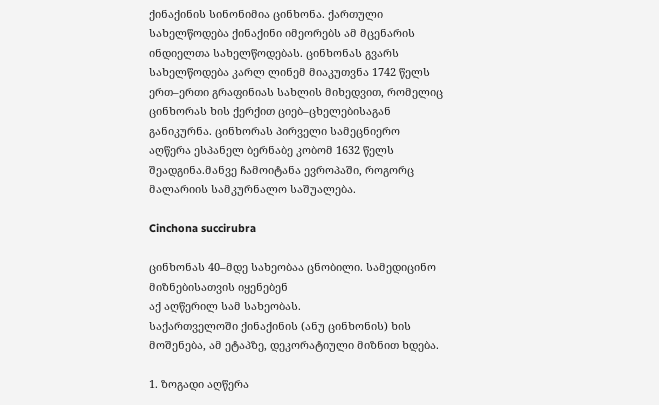ქინაქინის სინონიმია ცინხონა. ქართული სახელწოდება ქინაქინი იმეორებს ამ მცენარის ინდიელთა სახელწოდებას. ცინხონას გვარს სახელწოდება კარლ ლინემ მიაკუთვნა 1742 წელს ერთ–ერთი გრაფინიას სახლის მიხედვით, რომელიც ცინხორას ხის ქერქით ციებ–ცხელებისაგან განიკურნა. ცინხორას პირველი სამეცნიერო აღწერა ესპანელ ბერნაბე კობომ 1632 წელს შეადგინა.მანვე ჩამოიტანა ევროპაში, როგორც მალარიის სამკურნალო საშუალება.

Cinchona succirubra

ცინხონას 40–მდე სახეობაა ცნობილი. სამედიცინო მიზნებისათვის იყენებენ
აქ აღწერილ სამ სახეობას.
საქართველოში ქინაქინის (ანუ ცინხონის) ხის მოშენება, ამ ეტაპზე, დეკორატიული მიზნით ხდება.

1. ზოგადი აღწერა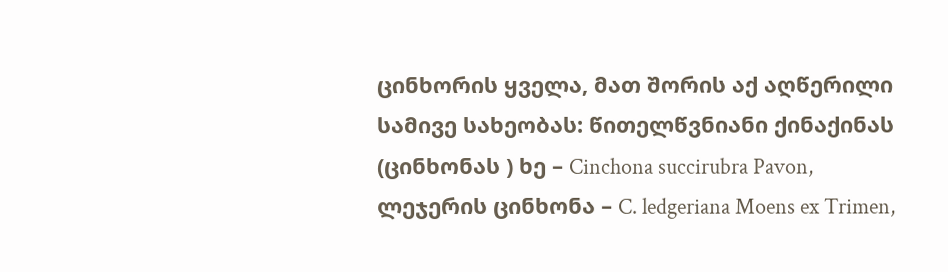ცინხორის ყველა, მათ შორის აქ აღწერილი სამივე სახეობას: წითელწვნიანი ქინაქინას (ცინხონას ) ხე – Cinchona succirubra Pavon, ლეჯერის ცინხონა – C. ledgeriana Moens ex Trimen,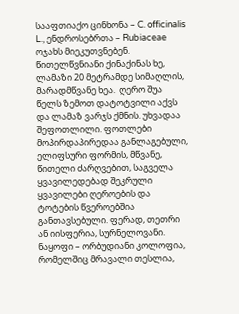სააფთიაქო ცინხონა – C. officinalis L., ენდროსებრთა – Rubiaceae ოჯახს მიეკუთვნებენ.
წითელწვნიანი ქინაქინას ხე, ლამაზი 20 მეტრამდე სიმაღლის, მარადმწვანე ხეა.  ღერო შუა წელს ზემოთ დატოტვილი აქვს და ლამაზ ვარჯს ქმნის. უხვადაა შეფოთლილი. ფოთლები მოპირდაპირედაა განლაგებული, ელიფსური ფორმის, მწვანე, წითელი ძარღვებით, საგველა ყვავილედებად შეკრული ყვავილები ღეროების და ტოტების წვეროებშია განთავსებული. ფერად, თეთრი ან იისფერია, სურნელოვანი. ნაყოფი – ორბუდიანი კოლოფია, რომელშიც მრავალი თესლია,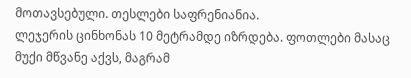მოთავსებული. თესლები საფრენიანია.
ლეჯერის ცინხონას 10 მეტრამდე იზრდება. ფოთლები მასაც მუქი მწვანე აქვს, მაგრამ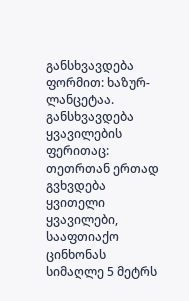განსხვავდება ფორმით: ხაზურ-ლანცეტაა. განსხვავდება ყვავილების ფერითაც: თეთრთან ერთად გვხვდება ყვითელი ყვავილები,
სააფთიაქო ცინხონას სიმაღლე 5 მეტრს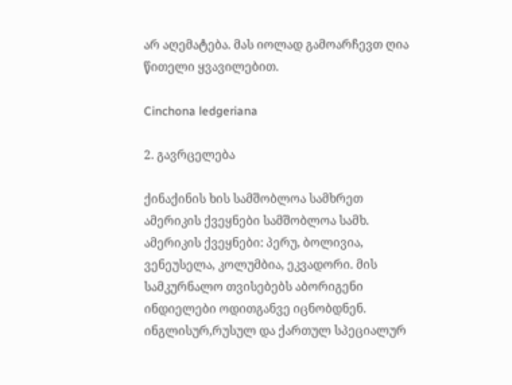არ აღემატება. მას იოლად გამოარჩევთ ღია წითელი ყვავილებით.

Cinchona ledgeriana

2. გავრცელება

ქინაქინის ხის სამშობლოა სამხრეთ ამერიკის ქვეყნები სამშობლოა სამხ. ამერიკის ქვეყნები: პერუ, ბოლივია, ვენეუსელა, კოლუმბია, ეკვადორი. მის სამკურნალო თვისებებს აბორიგენი ინდიელები ოდითგანვე იცნობდნენ. ინგლისურ,რუსულ და ქართულ სპეციალურ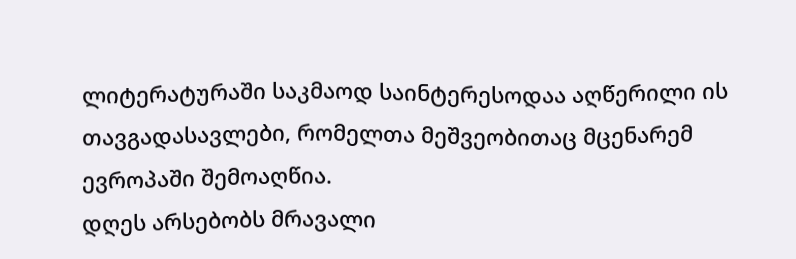ლიტერატურაში საკმაოდ საინტერესოდაა აღწერილი ის თავგადასავლები, რომელთა მეშვეობითაც მცენარემ ევროპაში შემოაღწია.
დღეს არსებობს მრავალი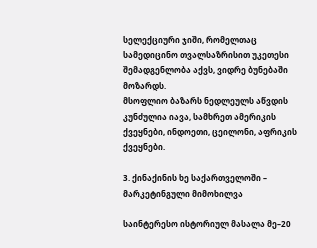სელექციური ჯიში, რომელთაც სამედიცინო თვალსაზრისით უკეთესი შემადგენლობა აქვს, ვიდრე ბუნებაში მოზარდს.
მსოფლიო ბაზარს ნედლეულს აწვდის კუნძულია იავა, სამხრეთ ამერიკის ქვეყნები, ინდოეთი, ცეილონი, აფრიკის ქვეყნები.

3. ქინაქინის ხე საქართველოში – მარკეტინგული მიმოხილვა

საინტერესო ისტორიულ მასალა მე–20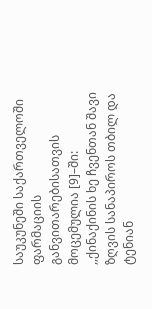საუკუნეში საქართველოში ფარმაციის განვითარებისათვის მოცემულია [9]–ში:
,,ქინაქინის ხე ჩვენთან შავი ზღვის სანაპიროს თბილ და ტენიან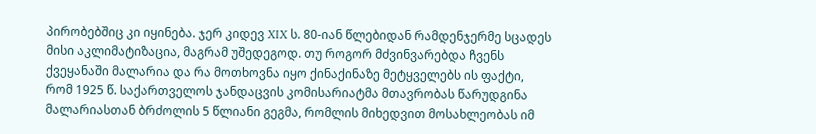პირობებშიც კი იყინება. ჯერ კიდევ XIX ს. 80-იან წლებიდან რამდენჯერმე სცადეს მისი აკლიმატიზაცია, მაგრამ უშედეგოდ. თუ როგორ მძვინვარებდა ჩვენს ქვეყანაში მალარია და რა მოთხოვნა იყო ქინაქინაზე მეტყველებს ის ფაქტი, რომ 1925 წ. საქართველოს ჯანდაცვის კომისარიატმა მთავრობას წარუდგინა მალარიასთან ბრძოლის 5 წლიანი გეგმა, რომლის მიხედვით მოსახლეობას იმ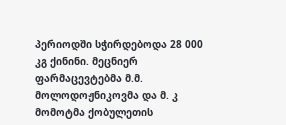პერიოდში სჭირდებოდა 28 000 კგ ქინინი. მეცნიერ ფარმაცევტებმა მ.მ. მოლოდოჟნიკოვმა და მ. კ მომოტმა ქობულეთის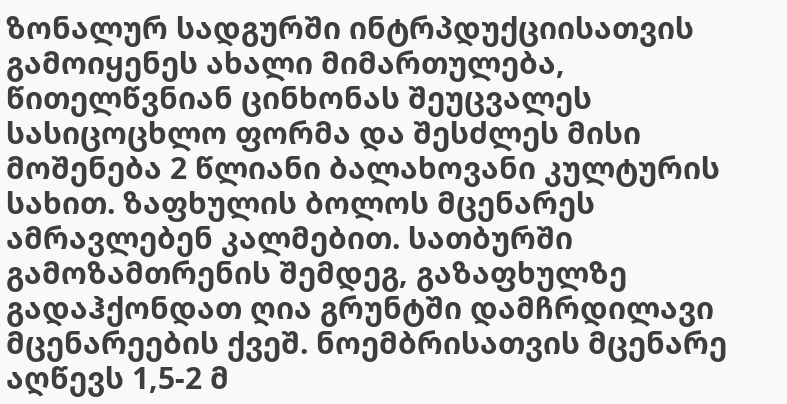ზონალურ სადგურში ინტრპდუქციისათვის გამოიყენეს ახალი მიმართულება, წითელწვნიან ცინხონას შეუცვალეს სასიცოცხლო ფორმა და შესძლეს მისი მოშენება 2 წლიანი ბალახოვანი კულტურის სახით. ზაფხულის ბოლოს მცენარეს ამრავლებენ კალმებით. სათბურში გამოზამთრენის შემდეგ, გაზაფხულზე გადაჰქონდათ ღია გრუნტში დამჩრდილავი მცენარეების ქვეშ. ნოემბრისათვის მცენარე აღწევს 1,5-2 მ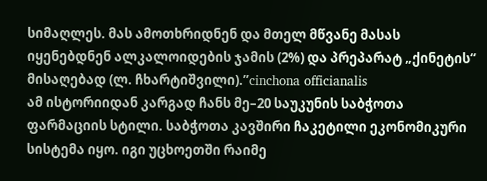სიმაღლეს. მას ამოთხრიდნენ და მთელ მწვანე მასას იყენებდნენ ალკალოიდების ჯამის (2%) და პრეპარატ „ქინეტის“ მისაღებად (ლ. ჩხარტიშვილი).”cinchona officianalis
ამ ისტორიიდან კარგად ჩანს მე–20 საუკუნის საბჭოთა ფარმაციის სტილი. საბჭოთა კავშირი ჩაკეტილი ეკონომიკური სისტემა იყო. იგი უცხოეთში რაიმე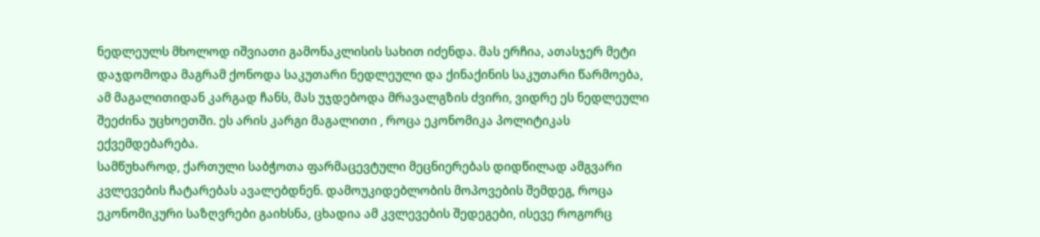ნედლეულს მხოლოდ იშვიათი გამონაკლისის სახით იძენდა. მას ერჩია, ათასჯერ მეტი დაჯდომოდა მაგრამ ქონოდა საკუთარი ნედლეული და ქინაქინის საკუთარი წარმოება, ამ მაგალითიდან კარგად ჩანს, მას უჯდებოდა მრავალგზის ძვირი, ვიდრე ეს ნედლეული შეეძინა უცხოეთში. ეს არის კარგი მაგალითი , როცა ეკონომიკა პოლიტიკას ექვემდებარება.
სამწუხაროდ, ქართული საბჭოთა ფარმაცევტული მეცნიერებას დიდწილად ამგვარი კვლევების ჩატარებას ავალებდნენ. დამოუკიდებლობის მოპოვების შემდეგ, როცა ეკონომიკური საზღვრები გაიხსნა, ცხადია ამ კვლევების შედეგები, ისევე როგორც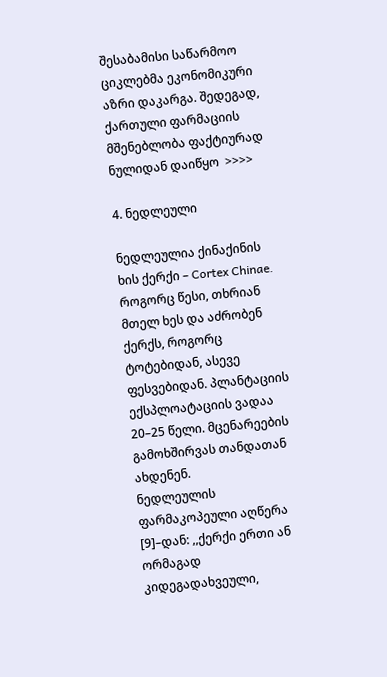შესაბამისი საწარმოო ციკლებმა ეკონომიკური აზრი დაკარგა. შედეგად, ქართული ფარმაციის მშენებლობა ფაქტიურად ნულიდან დაიწყო  >>>>

4. ნედლეული

ნედლეულია ქინაქინის ხის ქერქი – Cortex Chinae. როგორც წესი, თხრიან მთელ ხეს და აძრობენ ქერქს, როგორც ტოტებიდან, ასევე ფესვებიდან. პლანტაციის ექსპლოატაციის ვადაა 20–25 წელი. მცენარეების გამოხშირვას თანდათან ახდენენ.
ნედლეულის ფარმაკოპეული აღწერა [9]–დან: ,,ქერქი ერთი ან ორმაგად კიდეგადახვეული,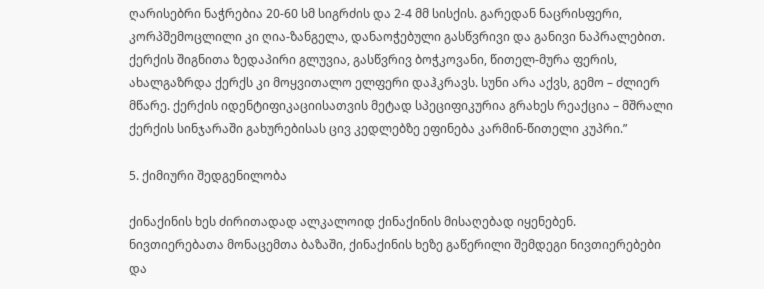ღარისებრი ნაჭრებია 20-60 სმ სიგრძის და 2-4 მმ სისქის. გარედან ნაცრისფერი, კორპშემოცლილი კი ღია-ზანგელა, დანაოჭებული გასწვრივი და განივი ნაპრალებით. ქერქის შიგნითა ზედაპირი გლუვია, გასწვრივ ბოჭკოვანი, წითელ-მურა ფერის, ახალგაზრდა ქერქს კი მოყვითალო ელფერი დაჰკრავს. სუნი არა აქვს, გემო – ძლიერ მწარე. ქერქის იდენტიფიკაციისათვის მეტად სპეციფიკურია გრახეს რეაქცია – მშრალი ქერქის სინჯარაში გახურებისას ცივ კედლებზე ეფინება კარმინ-წითელი კუპრი.”

5. ქიმიური შედგენილობა

ქინაქინის ხეს ძირითადად ალკალოიდ ქინაქინის მისაღებად იყენებენ.
ნივთიერებათა მონაცემთა ბაზაში, ქინაქინის ხეზე გაწერილი შემდეგი ნივთიერებები და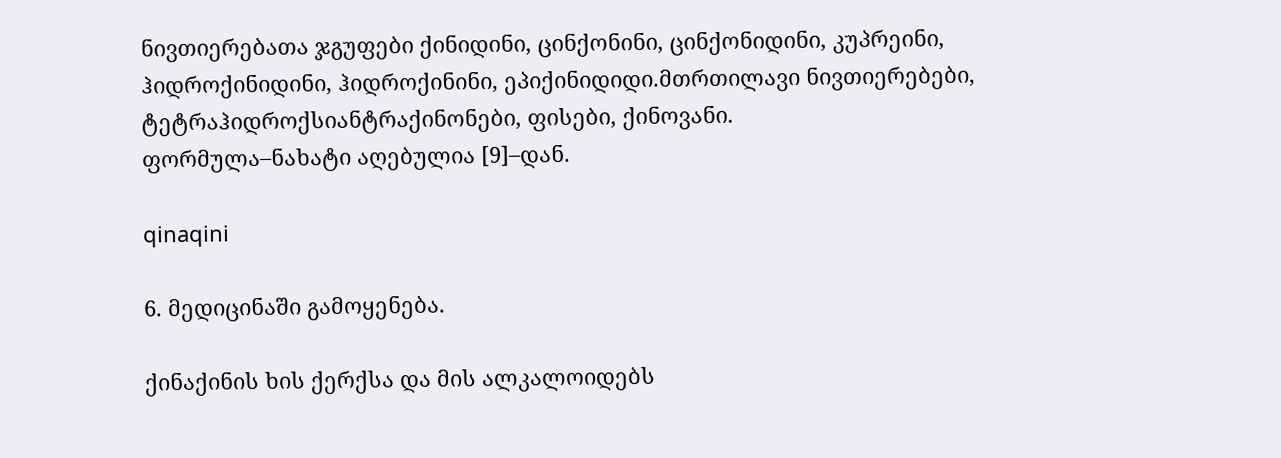ნივთიერებათა ჯგუფები ქინიდინი, ცინქონინი, ცინქონიდინი, კუპრეინი, ჰიდროქინიდინი, ჰიდროქინინი, ეპიქინიდიდი.მთრთილავი ნივთიერებები, ტეტრაჰიდროქსიანტრაქინონები, ფისები, ქინოვანი.
ფორმულა–ნახატი აღებულია [9]–დან.

qinaqini

6. მედიცინაში გამოყენება.

ქინაქინის ხის ქერქსა და მის ალკალოიდებს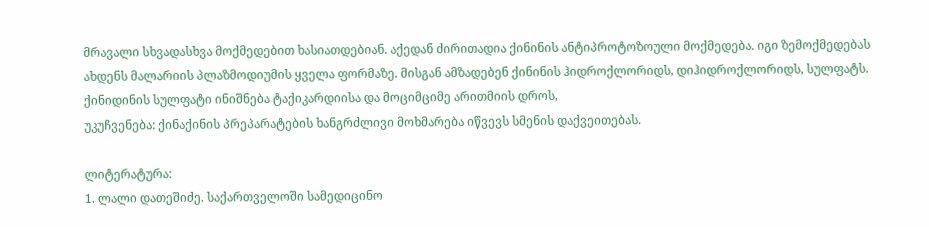მრავალი სხვადასხვა მოქმედებით ხასიათდებიან. აქედან ძირითადია ქინინის ანტიპროტოზოული მოქმედება. იგი ზემოქმედებას ახდენს მალარიის პლაზმოდიუმის ყველა ფორმაზე. მისგან ამზადებენ ქინინის ჰიდროქლორიდს, დიჰიდროქლორიდს, სულფატს. ქინიდინის სულფატი ინიშნება ტაქიკარდიისა და მოციმციმე არითმიის დროს,
უკუჩვენება: ქინაქინის პრეპარატების ხანგრძლივი მოხმარება იწვევს სმენის დაქვეითებას.

ლიტერატურა:
1. ლალი დათეშიძე. საქართველოში სამედიცინო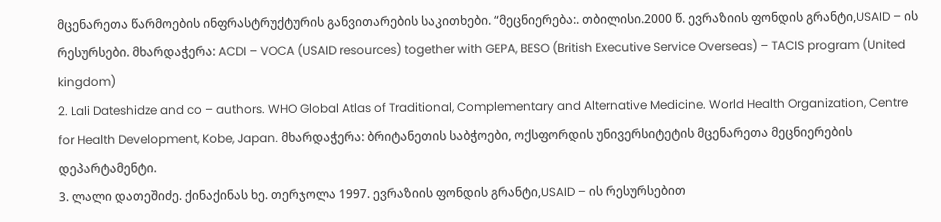მცენარეთა წარმოების ინფრასტრუქტურის განვითარების საკითხები. “მეცნიერება:. თბილისი.2000 წ. ევრაზიის ფონდის გრანტი,USAID – ის რესურსები. მხარდაჭერა: ACDI – VOCA (USAID resources) together with GEPA, BESO (British Executive Service Overseas) – TACIS program (United kingdom)
2. Lali Dateshidze and co – authors. WHO Global Atlas of Traditional, Complementary and Alternative Medicine. World Health Organization, Centre for Health Development, Kobe, Japan. მხარდაჭერა: ბრიტანეთის საბჭოები, ოქსფორდის უნივერსიტეტის მცენარეთა მეცნიერების დეპარტამენტი.
3. ლალი დათეშიძე. ქინაქინას ხე. თერჯოლა 1997. ევრაზიის ფონდის გრანტი,USAID – ის რესურსებით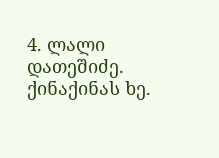4. ლალი დათეშიძე. ქინაქინას ხე.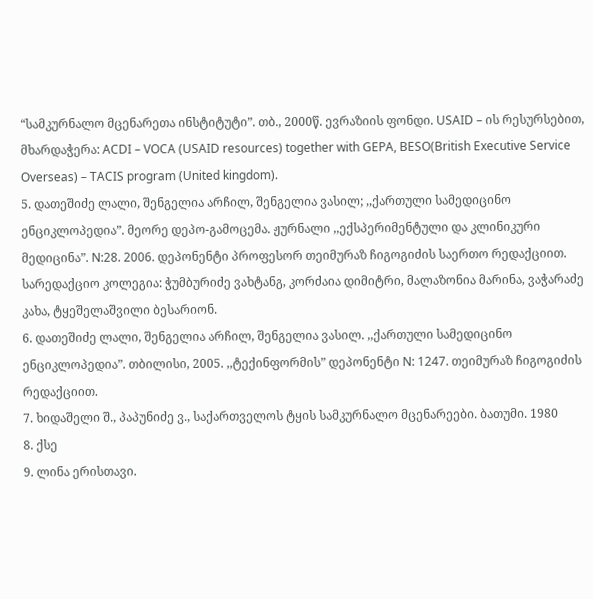“სამკურნალო მცენარეთა ინსტიტუტი”. თბ., 2000წ. ევრაზიის ფონდი. USAID – ის რესურსებით, მხარდაჭერა: ACDI – VOCA (USAID resources) together with GEPA, BESO(British Executive Service Overseas) – TACIS program (United kingdom).
5. დათეშიძე ლალი, შენგელია არჩილ, შენგელია ვასილ; ,,ქართული სამედიცინო ენციკლოპედია”. მეორე დეპო-გამოცემა. ჟურნალი ,,ექსპერიმენტული და კლინიკური მედიცინა”. N:28. 2006. დეპონენტი პროფესორ თეიმურაზ ჩიგოგიძის საერთო რედაქციით. სარედაქციო კოლეგია: ჭუმბურიძე ვახტანგ, კორძაია დიმიტრი, მალაზონია მარინა, ვაჭარაძე კახა, ტყეშელაშვილი ბესარიონ.
6. დათეშიძე ლალი, შენგელია არჩილ, შენგელია ვასილ. ,,ქართული სამედიცინო ენციკლოპედია”. თბილისი, 2005. ,,ტექინფორმის” დეპონენტი N: 1247. თეიმურაზ ჩიგოგიძის რედაქციით.
7. ხიდაშელი შ., პაპუნიძე ვ., საქართველოს ტყის სამკურნალო მცენარეები. ბათუმი. 1980
8. ქსე
9. ლინა ერისთავი.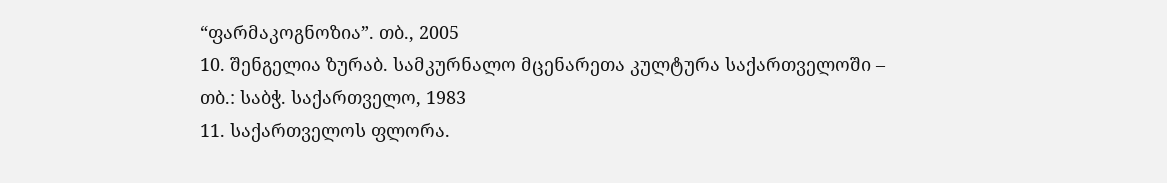“ფარმაკოგნოზია”. თბ., 2005
10. შენგელია ზურაბ. სამკურნალო მცენარეთა კულტურა საქართველოში – თბ.: საბჭ. საქართველო, 1983
11. საქართველოს ფლორა.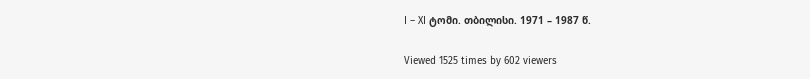I – XI ტომი. თბილისი. 1971 – 1987 წ.

Viewed 1525 times by 602 viewers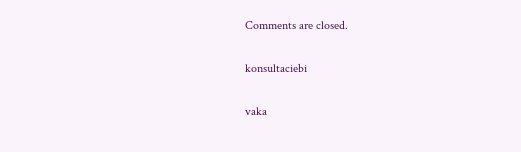Comments are closed.

konsultaciebi

vaka